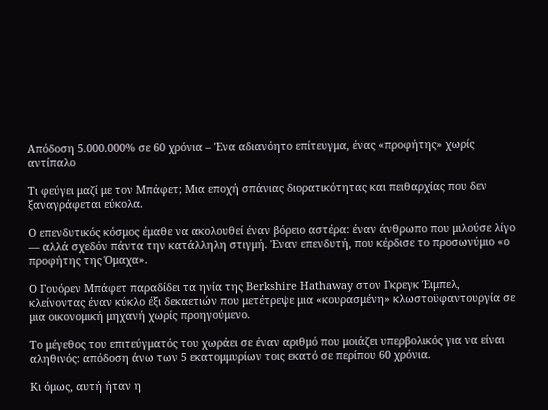Απόδοση 5.000.000% σε 60 χρόνια – Ένα αδιανόητο επίτευγμα, ένας «προφήτης» χωρίς αντίπαλο

Τι φεύγει μαζί με τον Μπάφετ; Μια εποχή σπάνιας διορατικότητας και πειθαρχίας που δεν ξαναγράφεται εύκολα.

Ο επενδυτικός κόσμος έμαθε να ακολουθεί έναν βόρειο αστέρα: έναν άνθρωπο που μιλούσε λίγο  — αλλά σχεδόν πάντα την κατάλληλη στιγμή. Έναν επενδυτή, που κέρδισε το προσωνύμιο «ο προφήτης της Όμαχα».

Ο Γουόρεν Μπάφετ παραδίδει τα ηνία της Berkshire Hathaway στον Γκρεγκ Έιμπελ, κλείνοντας έναν κύκλο έξι δεκαετιών που μετέτρεψε μια «κουρασμένη» κλωστοϋφαντουργία σε μια οικονομική μηχανή χωρίς προηγούμενο.

Το μέγεθος του επιτεύγματός του χωράει σε έναν αριθμό που μοιάζει υπερβολικός για να είναι αληθινός: απόδοση άνω των 5 εκατομμυρίων τοις εκατό σε περίπου 60 χρόνια.

Κι όμως, αυτή ήταν η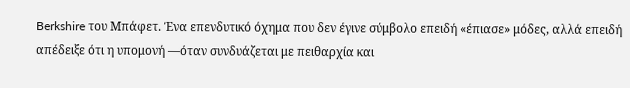Berkshire του Μπάφετ. Ένα επενδυτικό όχημα που δεν έγινε σύμβολο επειδή «έπιασε» μόδες, αλλά επειδή απέδειξε ότι η υπομονή —όταν συνδυάζεται με πειθαρχία και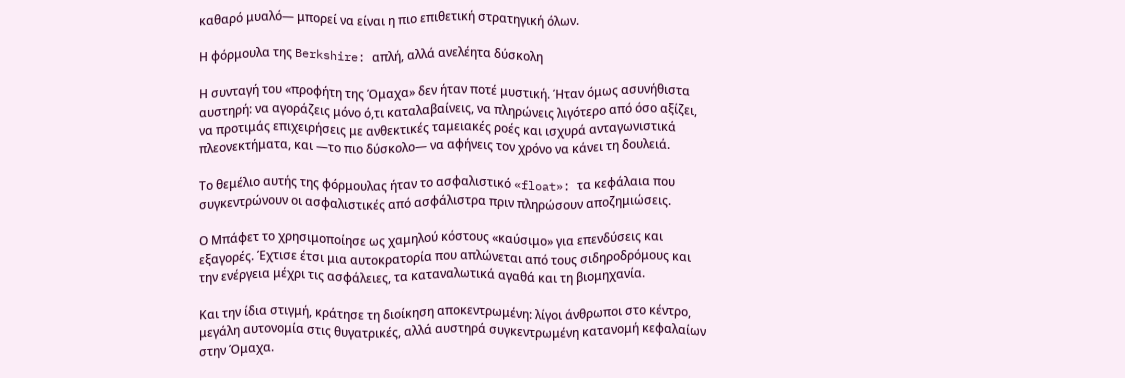καθαρό μυαλό— μπορεί να είναι η πιο επιθετική στρατηγική όλων.

Η φόρμουλα της Berkshire: απλή, αλλά ανελέητα δύσκολη

Η συνταγή του «προφήτη της Όμαχα» δεν ήταν ποτέ μυστική. Ήταν όμως ασυνήθιστα αυστηρή: να αγοράζεις μόνο ό,τι καταλαβαίνεις, να πληρώνεις λιγότερο από όσο αξίζει, να προτιμάς επιχειρήσεις με ανθεκτικές ταμειακές ροές και ισχυρά ανταγωνιστικά πλεονεκτήματα, και —το πιο δύσκολο— να αφήνεις τον χρόνο να κάνει τη δουλειά.

Το θεμέλιο αυτής της φόρμουλας ήταν το ασφαλιστικό «float»: τα κεφάλαια που συγκεντρώνουν οι ασφαλιστικές από ασφάλιστρα πριν πληρώσουν αποζημιώσεις.

Ο Μπάφετ το χρησιμοποίησε ως χαμηλού κόστους «καύσιμο» για επενδύσεις και εξαγορές. Έχτισε έτσι μια αυτοκρατορία που απλώνεται από τους σιδηροδρόμους και την ενέργεια μέχρι τις ασφάλειες, τα καταναλωτικά αγαθά και τη βιομηχανία.

Και την ίδια στιγμή, κράτησε τη διοίκηση αποκεντρωμένη: λίγοι άνθρωποι στο κέντρο, μεγάλη αυτονομία στις θυγατρικές, αλλά αυστηρά συγκεντρωμένη κατανομή κεφαλαίων στην Όμαχα.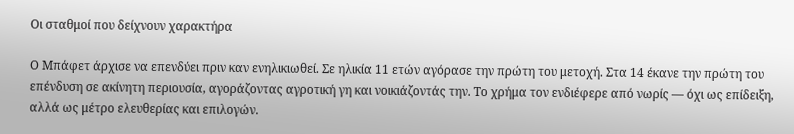Οι σταθμοί που δείχνουν χαρακτήρα

Ο Μπάφετ άρχισε να επενδύει πριν καν ενηλικιωθεί. Σε ηλικία 11 ετών αγόρασε την πρώτη του μετοχή. Στα 14 έκανε την πρώτη του επένδυση σε ακίνητη περιουσία, αγοράζοντας αγροτική γη και νοικιάζοντάς την. Το χρήμα τον ενδιέφερε από νωρίς — όχι ως επίδειξη, αλλά ως μέτρο ελευθερίας και επιλογών.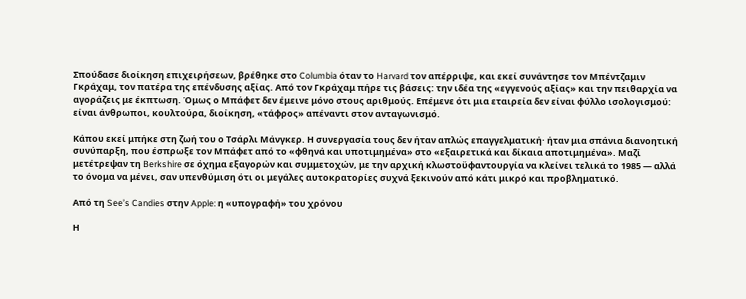Σπούδασε διοίκηση επιχειρήσεων, βρέθηκε στο Columbia όταν το Harvard τον απέρριψε, και εκεί συνάντησε τον Μπέντζαμιν Γκράχαμ, τον πατέρα της επένδυσης αξίας. Από τον Γκράχαμ πήρε τις βάσεις: την ιδέα της «εγγενούς αξίας» και την πειθαρχία να αγοράζεις με έκπτωση. Όμως ο Μπάφετ δεν έμεινε μόνο στους αριθμούς. Επέμενε ότι μια εταιρεία δεν είναι φύλλο ισολογισμού: είναι άνθρωποι, κουλτούρα, διοίκηση, «τάφρος» απέναντι στον ανταγωνισμό.

Κάπου εκεί μπήκε στη ζωή του ο Τσάρλι Μάνγκερ. Η συνεργασία τους δεν ήταν απλώς επαγγελματική· ήταν μια σπάνια διανοητική συνύπαρξη, που έσπρωξε τον Μπάφετ από το «φθηνά και υποτιμημένα» στο «εξαιρετικά και δίκαια αποτιμημένα». Μαζί μετέτρεψαν τη Berkshire σε όχημα εξαγορών και συμμετοχών, με την αρχική κλωστοϋφαντουργία να κλείνει τελικά το 1985 — αλλά το όνομα να μένει, σαν υπενθύμιση ότι οι μεγάλες αυτοκρατορίες συχνά ξεκινούν από κάτι μικρό και προβληματικό.

Από τη See’s Candies στην Apple: η «υπογραφή» του χρόνου

Η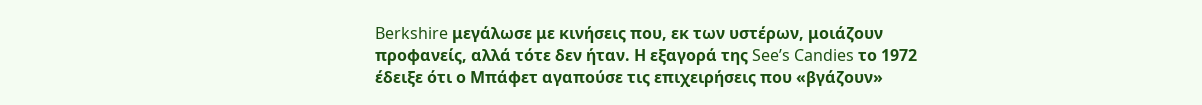Berkshire μεγάλωσε με κινήσεις που, εκ των υστέρων, μοιάζουν προφανείς, αλλά τότε δεν ήταν. Η εξαγορά της See’s Candies το 1972 έδειξε ότι ο Μπάφετ αγαπούσε τις επιχειρήσεις που «βγάζουν»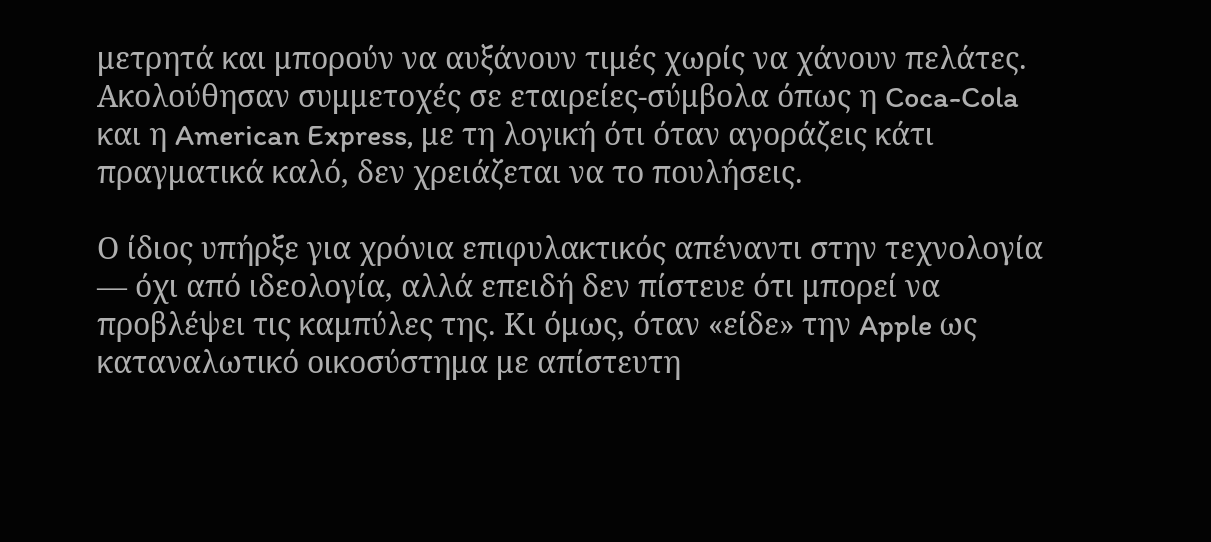μετρητά και μπορούν να αυξάνουν τιμές χωρίς να χάνουν πελάτες. Ακολούθησαν συμμετοχές σε εταιρείες-σύμβολα όπως η Coca-Cola και η American Express, με τη λογική ότι όταν αγοράζεις κάτι πραγματικά καλό, δεν χρειάζεται να το πουλήσεις.

Ο ίδιος υπήρξε για χρόνια επιφυλακτικός απέναντι στην τεχνολογία — όχι από ιδεολογία, αλλά επειδή δεν πίστευε ότι μπορεί να προβλέψει τις καμπύλες της. Κι όμως, όταν «είδε» την Apple ως καταναλωτικό οικοσύστημα με απίστευτη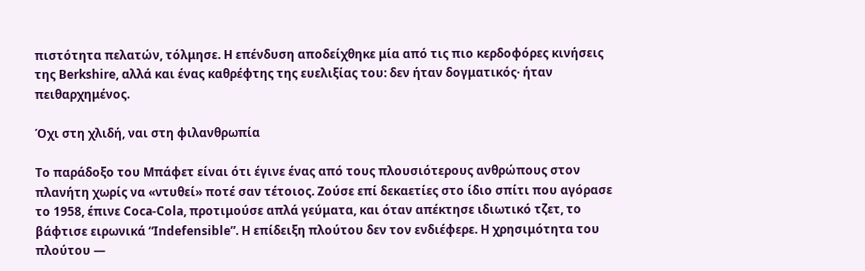πιστότητα πελατών, τόλμησε. Η επένδυση αποδείχθηκε μία από τις πιο κερδοφόρες κινήσεις της Berkshire, αλλά και ένας καθρέφτης της ευελιξίας του: δεν ήταν δογματικός· ήταν πειθαρχημένος.

Όχι στη χλιδή, ναι στη φιλανθρωπία

Το παράδοξο του Μπάφετ είναι ότι έγινε ένας από τους πλουσιότερους ανθρώπους στον πλανήτη χωρίς να «ντυθεί» ποτέ σαν τέτοιος. Ζούσε επί δεκαετίες στο ίδιο σπίτι που αγόρασε το 1958, έπινε Coca-Cola, προτιμούσε απλά γεύματα, και όταν απέκτησε ιδιωτικό τζετ, το βάφτισε ειρωνικά “Indefensible”. Η επίδειξη πλούτου δεν τον ενδιέφερε. Η χρησιμότητα του πλούτου —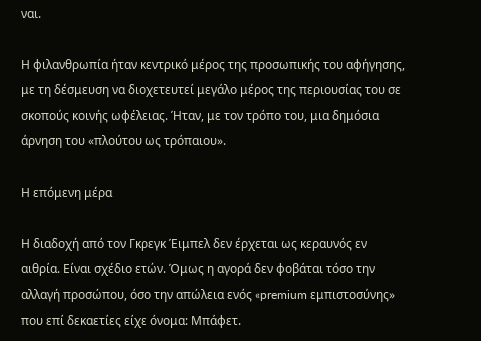ναι.

Η φιλανθρωπία ήταν κεντρικό μέρος της προσωπικής του αφήγησης, με τη δέσμευση να διοχετευτεί μεγάλο μέρος της περιουσίας του σε σκοπούς κοινής ωφέλειας. Ήταν, με τον τρόπο του, μια δημόσια άρνηση του «πλούτου ως τρόπαιου».

Η επόμενη μέρα

Η διαδοχή από τον Γκρεγκ Έιμπελ δεν έρχεται ως κεραυνός εν αιθρία. Είναι σχέδιο ετών. Όμως η αγορά δεν φοβάται τόσο την αλλαγή προσώπου, όσο την απώλεια ενός «premium εμπιστοσύνης» που επί δεκαετίες είχε όνομα: Μπάφετ.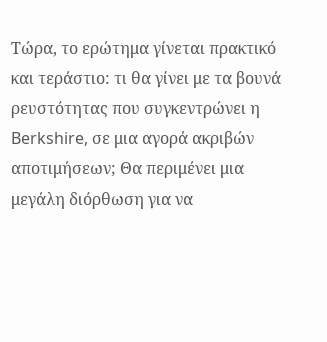Τώρα, το ερώτημα γίνεται πρακτικό και τεράστιο: τι θα γίνει με τα βουνά ρευστότητας που συγκεντρώνει η Berkshire, σε μια αγορά ακριβών αποτιμήσεων; Θα περιμένει μια μεγάλη διόρθωση για να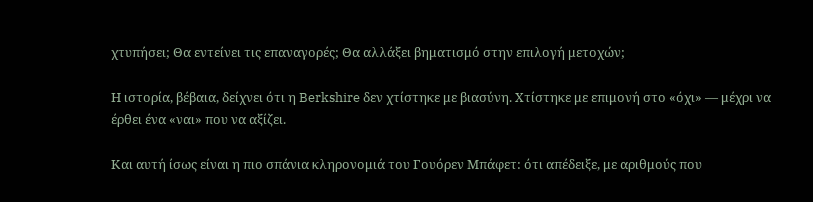χτυπήσει; Θα εντείνει τις επαναγορές; Θα αλλάξει βηματισμό στην επιλογή μετοχών;

Η ιστορία, βέβαια, δείχνει ότι η Berkshire δεν χτίστηκε με βιασύνη. Χτίστηκε με επιμονή στο «όχι» — μέχρι να έρθει ένα «ναι» που να αξίζει.

Και αυτή ίσως είναι η πιο σπάνια κληρονομιά του Γουόρεν Μπάφετ: ότι απέδειξε, με αριθμούς που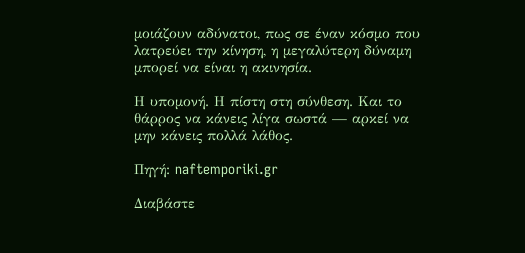μοιάζουν αδύνατοι, πως σε έναν κόσμο που λατρεύει την κίνηση, η μεγαλύτερη δύναμη μπορεί να είναι η ακινησία.

Η υπομονή. Η πίστη στη σύνθεση. Και το θάρρος να κάνεις λίγα σωστά — αρκεί να μην κάνεις πολλά λάθος.

Πηγή: naftemporiki.gr

Διαβάστε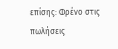επίσης: Φρένο στις πωλήσεις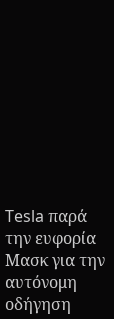Tesla παρά την ευφορία Μασκ για την αυτόνομη οδήγηση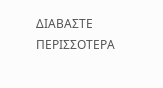ΔΙΑΒΑΣΤΕ ΠΕΡΙΣΣΟΤΕΡΑ